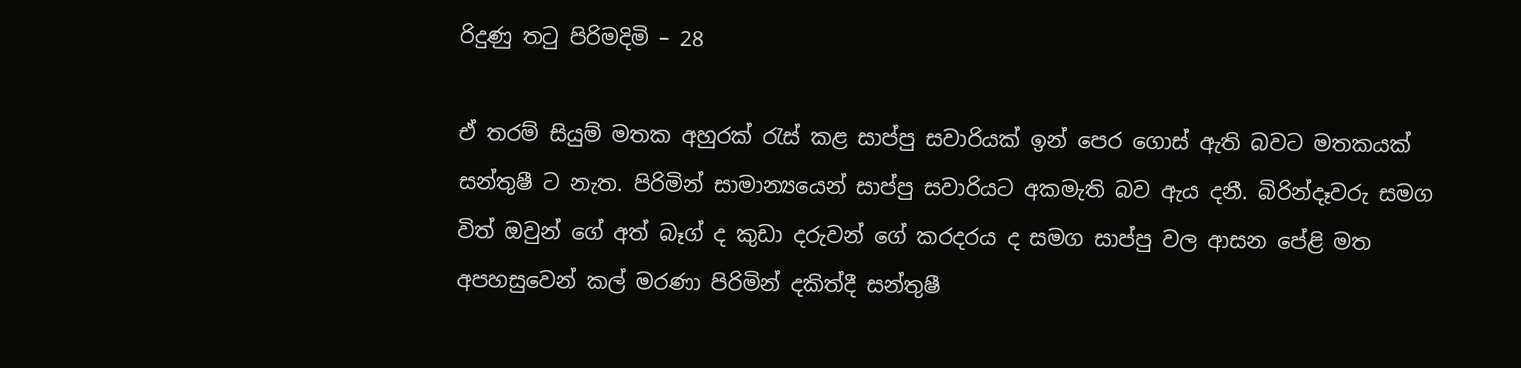රිදුණු තටු පිරිමදිමි – 28

ඒ තරම් සියුම් මතක අහුරක් රැස් කළ සාප්පු සවාරියක් ඉන් පෙර ගොස් ඇති බවට මතකයක් සන්තුෂී ට නැත. පිරිමින් සාමාන්‍යයෙන් සාප්පු සවාරියට අකමැති බව ඇය දනී. බිරින්දෑවරු සමග විත් ඔවුන් ගේ අත් බෑග් ද කුඩා දරුවන් ගේ කරදරය ද සමග සාප්පු වල ආසන පේළි මත අපහසුවෙන් කල් මරණා පිරිමින් දකිත්දී සන්තුෂී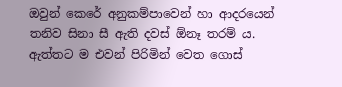ඔවුන් කෙරේ අනුකම්පාවෙන් හා ආදරයෙන් තනිව සිනා සී ඇති දවස් ඕනෑ තරම් ය. ඇත්තට ම එවන් පිරිමින් වෙත ගොස්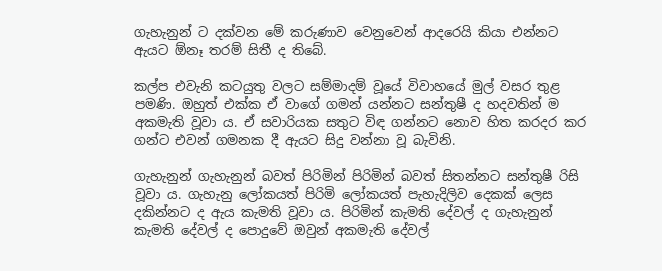ගැහැනුන් ට දක්වන මේ කරුණාව වෙනුවෙන් ආදරෙයි කියා එන්නට ඇයට ඕනෑ තරම් සිතී ද තිබේ.

කල්ප එවැනි කටයුතු වලට සම්මාදම් වූයේ විවාහයේ මුල් වසර තුළ පමණි. ඔහුත් එක්ක ඒ වාගේ ගමන් යන්නට සන්තුෂී ද හදවතින් ම අකමැති වූවා ය. ඒ සවාරියක සතුට විඳ ගන්නට නොව හිත කරදර කර ගන්ට එවන් ගමනක දී ඇයට සිදු වන්නා වූ බැවිනි.

ගැහැනුන් ගැහැනුන් බවත් පිරිමින් පිරිමින් බවත් සිතන්නට සන්තුෂී රිසි වූවා ය. ගැහැනු ලෝකයත් පිරිමි ලෝකයත් පැහැදිලිව දෙකක් ලෙස දකින්නට ද ඇය කැමති වූවා ය. පිරිමින් කැමති දේවල් ද ගැහැනුන් කැමති දේවල් ද පොදුවේ ඔවුන් අකමැති දේවල්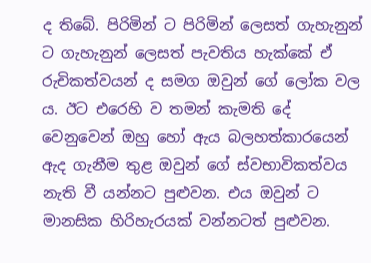ද තිබේ. පිරිමින් ට පිරිමින් ලෙසත් ගැහැනුන් ට ගැහැනුන් ලෙසත් පැවතිය හැක්කේ ඒ රුචිකත්වයන් ද සමග ඔවුන් ගේ ලෝක වල ය. ඊට එරෙහි ව තමන් කැමති දේ වෙනුවෙන් ඔහු හෝ ඇය බලහත්කාරයෙන් ඇද ගැනීම තුළ ඔවුන් ගේ ස්වභාවිකත්වය නැති වී යන්නට පුළුවන. එය ඔවුන් ට මානසික හිරිහැරයක් වන්නටත් පුළුවන.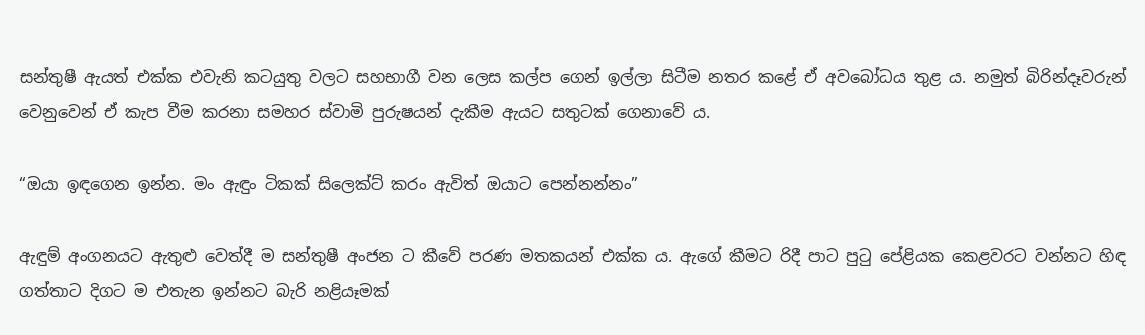සන්තුෂී ඇයත් එක්ක එවැනි කටයුතු වලට සහභාගී වන ලෙස කල්ප ගෙන් ඉල්ලා සිටීම නතර කළේ ඒ අවබෝධය තුළ ය. නමුත් බිරින්දෑවරුන් වෙනුවෙන් ඒ කැප වීම කරනා සමහර ස්වාමි පුරුෂයන් දැකීම ඇයට සතුටක් ගෙනාවේ ය.

“ඔයා ඉඳගෙන ඉන්න. මං ඇඳුං ටිකක් සිලෙක්ට් කරං ඇවිත් ඔයාට පෙන්නන්නං”

ඇඳුම් අංගනයට ඇතුළු වෙත්දී ම සන්තුෂී අංජන ට කීවේ පරණ මතකයන් එක්ක ය. ඇගේ කීමට රිදී පාට පුටු පේළියක කෙළවරට වන්නට හිඳ ගත්තාට දිගට ම එතැන ඉන්නට බැරි නළියෑමක්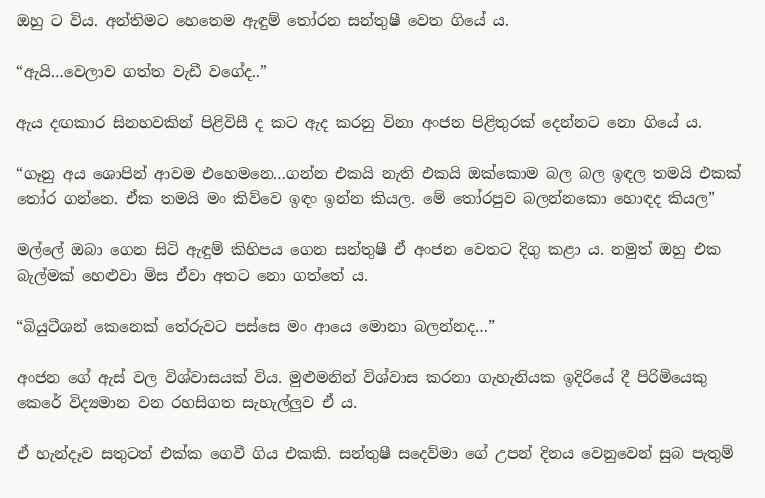ඔහු ට විය. අන්තිමට හෙතෙම ඇඳුම් තෝරන සන්තුෂී වෙත ගියේ ය.

“ඇයි…වෙලාව ගත්ත වැඩී වගේද..”

ඇය දඟකාර සිනහවකින් පිළිවිසී ද කට ඇද කරනු විනා අංජන පිළිතුරක් දෙන්නට නො ගියේ ය.

“ගෑනු අය ශොපින් ආවම එහෙමනෙ…ගන්න එකයි නැති එකයි ඔක්කොම බල බල ඉඳල තමයි එකක් තෝර ගන්නෙ. ඒක තමයි මං කිව්වෙ ඉඳං ඉන්න කියල. මේ තෝරපුව බලන්නකො හොඳද කියල”

මල්ලේ ඔබා ගෙන සිටි ඇඳුම් කිහිපය ගෙන සන්තුෂී ඒ අංජන වෙතට දිගු කළා ය. නමුත් ඔහු එක බැල්මක් හෙළුවා මිස ඒවා අතට නො ගත්තේ ය.

“බියුටීශන් කෙනෙක් තේරුවට පස්සෙ මං ආයෙ මොනා බලන්නද…”

අංජන ගේ ඇස් වල විශ්වාසයක් විය. මුළුමනින් විශ්වාස කරනා ගැහැනියක ඉදිරියේ දී පිරිමියෙකු කෙරේ විද්‍යමාන වන රහසිගත සැහැල්ලුව ඒ ය.

ඒ හැන්දෑව සතුටත් එක්ක ගෙවී ගිය එකකි. සන්තුෂී සදෙව්මා ගේ උපන් දිනය වෙනුවෙන් සුබ පැතුම්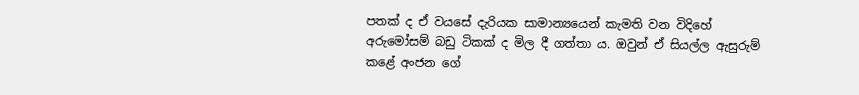පතක් ද ඒ වයසේ දැරියක සාමාන්‍යයෙන් කැමති වන විදිහේ අරුමෝසම් බඩු ටිකක් ද මිල දී ගත්තා ය. ඔවුන් ඒ සියල්ල ඇසුරුම් කළේ අංජන ගේ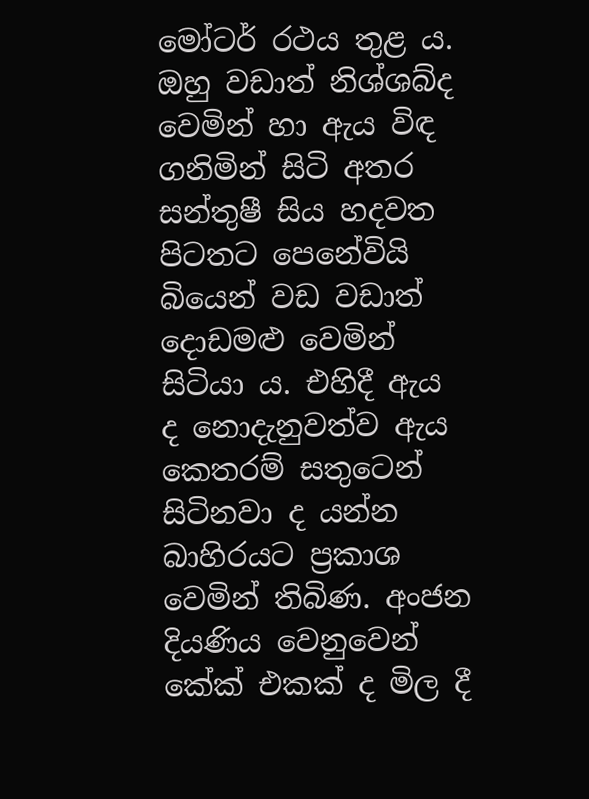මෝටර් රථය තුළ ය. ඔහු වඩාත් නිශ්ශබ්ද වෙමින් හා ඇය විඳ ගනිමින් සිටි අතර සන්තුෂී සිය හදවත පිටතට පෙනේවියි බියෙන් වඩ වඩාත් දොඩමළු වෙමින්  සිටියා ය. එහිදී ඇය ද නොදැනුවත්ව ඇය කෙතරම් සතුටෙන් සිටිනවා ද යන්න බාහිරයට ප්‍රකාශ වෙමින් තිබිණ. අංජන දියණිය වෙනුවෙන් කේක් එකක් ද මිල දී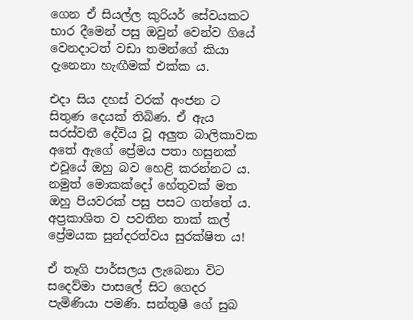ගෙන ඒ සියල්ල කුරියර් සේවයකට භාර දීමෙන් පසු ඔවුන් වෙන්ව ගියේ වෙනදාටත් වඩා තමන්ගේ කියා දැනෙනා හැඟීමක් එක්ක ය.

එදා සිය දහස් වරක් අංජන ට සිතුණ දෙයක් තිබිණ. ඒ ඇය සරස්වතී දේවිය වූ අලුත බාලිකාවක අතේ ඇගේ ප්‍රේමය පතා හසුනක් එවූයේ ඔහු බව හෙළි කරන්නට ය. නමුත් මොකක්දෝ හේතුවක් මත ඔහු පියවරක් පසු පසට ගත්තේ ය. අප්‍රකාශිත ව පවතින තාක් කල් ප්‍රේමයක සුන්දරත්වය සුරක්ෂිත ය!

ඒ තෑගි පාර්සලය ලැබෙනා විට සදෙව්මා පාසලේ සිට ගෙදර පැමිණියා පමණි. සන්තුෂී ගේ සුබ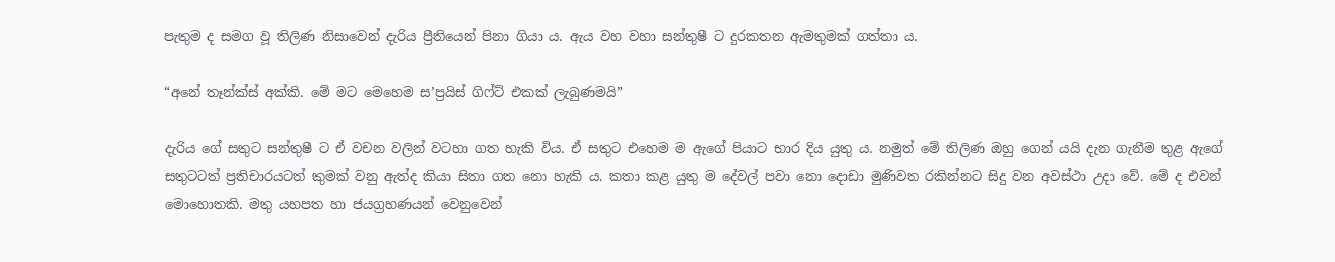පැතුම ද සමග වූ තිලිණ නිසාවෙන් දැරිය ප්‍රීතියෙන් පිනා ගියා ය. ඇය වහ වහා සන්තුෂී ට දුරකතන ඇමතුමක් ගත්තා ය.

“අනේ තෑන්ක්ස් අක්කි. මේ මට මෙහෙම ස’ප්‍රයිස් ගිෆ්ට් එකක් ලැබුණමයි”

දැරිය ගේ සතුට සන්තුෂී ට ඒ වචන වලින් වටහා ගත හැකි විය. ඒ සතුට එහෙම ම ඇගේ පියාට භාර දිය යුතු ය. නමුත් මේ තිලිණ ඔහු ගෙන් යයි දැන ගැනීම තුළ ඇගේ සතුටටත් ප්‍රතිචාරයටත් කුමක් වනු ඇත්ද කියා සිතා ගත නො හැකි ය. කතා කළ යුතු ම දේවල් පවා නො දොඩා මුණිවත රකින්නට සිදු වන අවස්ථා උදා වේ. මේ ද එවන් මොහොතකි. මතු යහපත හා ජයග්‍රහණයන් වෙනුවෙන්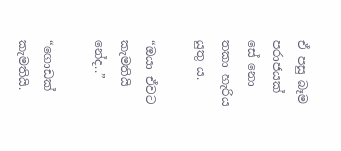ඒ පසු බෑම පරාජයක් සේ නො තකා හැරිය යුතු ය.

“ඔයා ඒවට කැමතියි නේද..”

“ගොඩක් කැමතියි.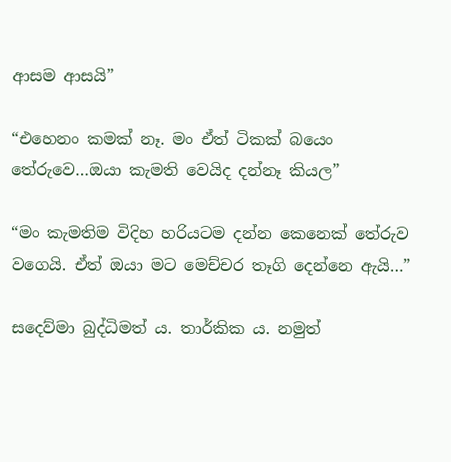ආසම ආසයි”

“එහෙනං කමක් නෑ. මං ඒත් ටිකක් බයෙං තේරුවෙ…ඔයා කැමති වෙයිද දන්නෑ කියල”

“මං කැමතිම විදිහ හරියටම දන්න කෙනෙක් තේරුව වගෙයි. ඒත් ඔයා මට මෙච්චර තෑගි දෙන්නෙ ඇයි…”

සදෙව්මා බුද්ධිමත් ය. තාර්කික ය. නමුත්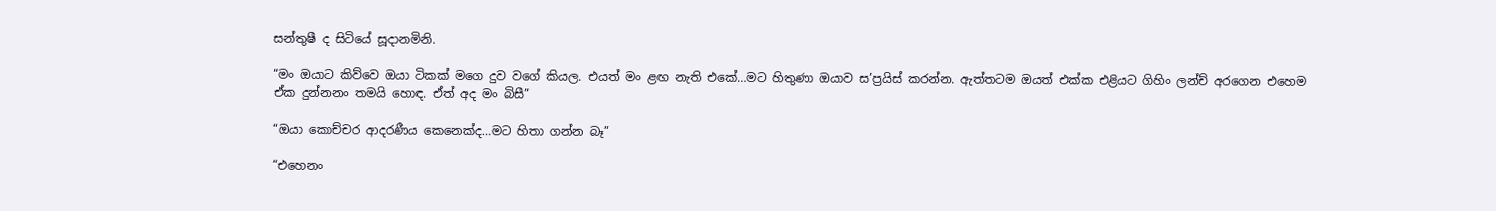සන්තුෂී ද සිටියේ සූදානමිනි.

“මං ඔයාට කිව්වෙ ඔයා ටිකක් මගෙ දුව වගේ කියල. එයත් මං ළඟ නැති එකේ…මට හිතුණා ඔයාව ස’ප්‍රයිස් කරන්න. ඇත්තටම ඔයත් එක්ක එළියට ගිහිං ලන්ච් අරගෙන එහෙම ඒක දුන්නනං තමයි හොඳ. ඒත් අද මං බිසී”

“ඔයා කොච්චර ආදරණීය කෙනෙක්ද…මට හිතා ගන්න බෑ”

“එහෙනං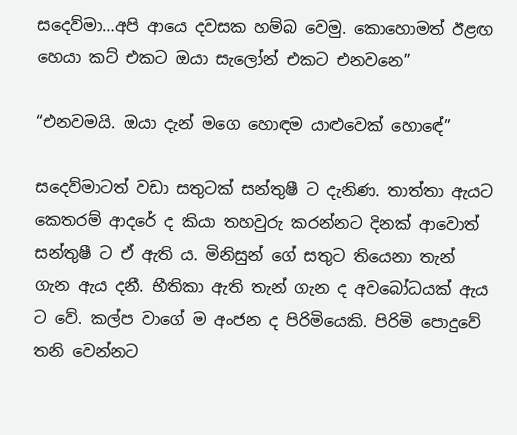සදෙව්මා…අපි ආයෙ දවසක හම්බ වෙමු. කොහොමත් ඊළඟ හෙයා කට් එකට ඔයා සැලෝන් එකට එනවනෙ”

“එනවමයි. ඔයා දැන් මගෙ හොඳම යාළුවෙක් හොඳේ”

සදෙව්මාටත් වඩා සතුටක් සන්තුෂී ට දැනිණ. තාත්තා ඇයට කෙතරම් ආදරේ ද කියා තහවුරු කරන්නට දිනක් ආවොත් සන්තුෂී ට ඒ ඇති ය. මිනිසුන් ගේ සතුට තියෙනා තැන් ගැන ඇය දනී. භීතිකා ඇති තැන් ගැන ද අවබෝධයක් ඇය ට වේ. කල්ප වාගේ ම අංජන ද පිරිමියෙකි. පිරිමි පොදුවේ තනි වෙන්නට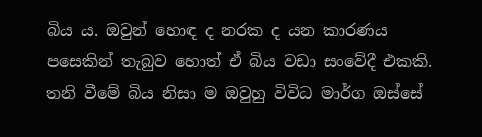බිය ය. ඔවුන් හොඳ ද නරක ද යන කාරණය පසෙකින් තැබුව හොත් ඒ බිය වඩා සංවේදී එකකි. තනි වීමේ බිය නිසා ම ඔවුහු විවිධ මාර්ග ඔස්සේ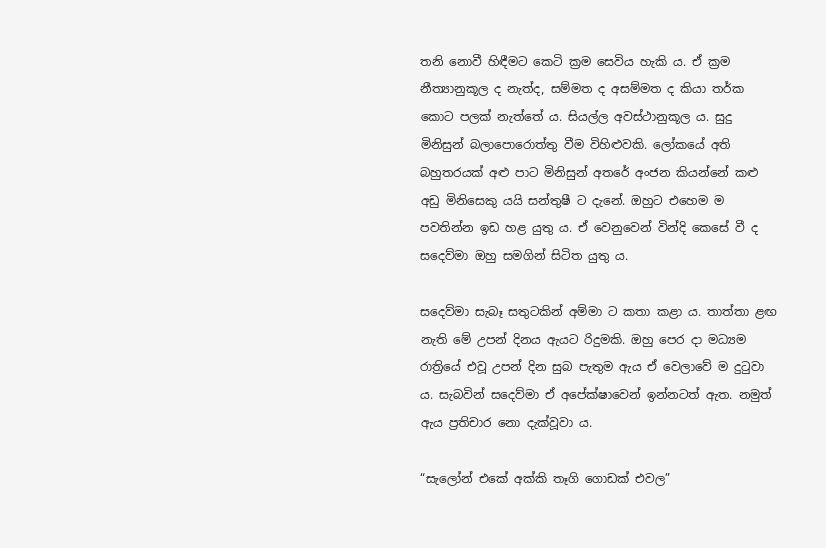තනි නොවී හිඳීමට කෙටි ක්‍රම සෙවිය හැකි ය. ඒ ක්‍රම නීත්‍යානුකූල ද නැත්ද, සම්මත ද අසම්මත ද කියා තර්ක කොට පලක් නැත්තේ ය. සියල්ල අවස්ථානුකූල ය. සුදු මිනිසුන් බලාපොරොත්තු වීම විහිළුවකි. ලෝකයේ අති බහුතරයක් අළු පාට මිනිසුන් අතරේ අංජන කියන්නේ කළු අඩු මිනිසෙකු යයි සන්තුෂී ට දැනේ. ඔහුට එහෙම ම පවතින්න ඉඩ හළ යුතු ය. ඒ වෙනුවෙන් වින්දි කෙසේ වී ද සදෙව්මා ඔහු සමගින් සිටිත යුතු ය.

සදෙව්මා සැබෑ සතුටකින් අම්මා ට කතා කළා ය. තාත්තා ළඟ නැති මේ උපන් දිනය ඇයට රිදුමකි. ඔහු පෙර දා මධ්‍යම රාත්‍රියේ එවූ උපන් දින සුබ පැතුම ඇය ඒ වෙලාවේ ම දුටුවා ය. සැබවින් සදෙව්මා ඒ අපේක්ෂාවෙන් ඉන්නටත් ඇත. නමුත් ඇය ප්‍රතිචාර නො දැක්වූවා ය.

“සැලෝන් එකේ අක්කි තෑගි ගොඩක් එවල”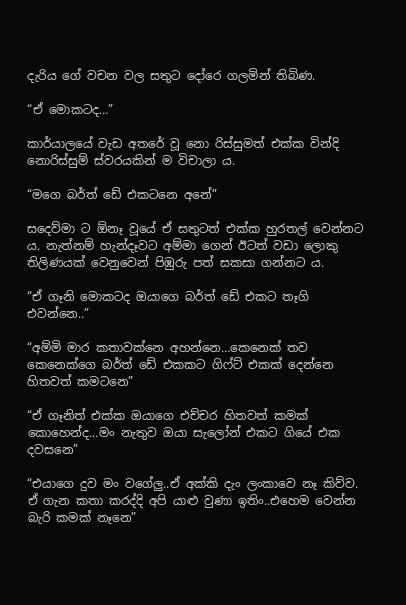දැරිය ගේ වචන වල සතුට දෝරෙ ගලමින් තිබිණ.

“ඒ මොකටද…”

කාර්යාලයේ වැඩ අතරේ වූ නො රිස්සුමත් එක්ක වින්දි නොරිස්සුම් ස්වරයකින් ම විචාලා ය.

“මගෙ බර්ත් ඩේ එකටනෙ අනේ”

සදෙව්මා ට ඕනෑ වූයේ ඒ සතුටත් එක්ක හුරතල් වෙන්නට ය. නැත්නම් හැන්දෑවට අම්මා ගෙන් ඊටත් වඩා ලොකු තිලිණයක් වෙනුවෙන් පිඹුරු පත් සකසා ගන්නට ය.

“ඒ ගෑනි මොකටද ඔයාගෙ බර්ත් ඩේ එකට තෑගි එවන්නෙ..”

“අම්මි මාර කතාවක්නෙ අහන්නෙ…කෙනෙක් තව කෙනෙක්ගෙ බර්ත් ඩේ එකකට ගිෆ්ට් එකක් දෙන්නෙ හිතවත් කමටනෙ”

“ඒ ගෑනිත් එක්ක ඔයාගෙ එච්චර හිතවත් කමක් කොහෙන්ද…මං නැතුව ඔයා සැලෝන් එකට ගියේ එක දවසනෙ”

“එයාගෙ දුව මං වගේලු..ඒ අක්කි දැං ලංකාවෙ නෑ කිව්ව. ඒ ගැන කතා කරද්දි අපි යාළු වුණා ඉතිං..එහෙම වෙන්න බැරි කමක් නෑනෙ”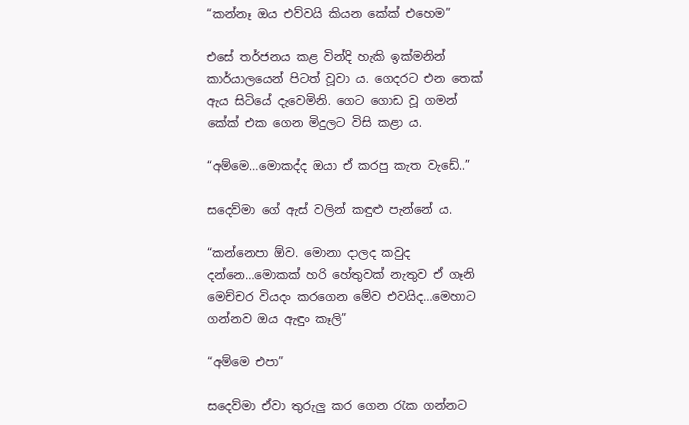“කන්නෑ ඔය එව්වයි කියන කේක් එහෙම”

එසේ තර්ජනය කළ වින්දි හැකි ඉක්මනින් කාර්යාලයෙන් පිටත් වූවා ය. ගෙදරට එන තෙක් ඇය සිටියේ දැවෙමිනි. ගෙට ගොඩ වූ ගමන් කේක් එක ගෙන මිදුලට විසි කළා ය.

“අම්මෙ…මොකද්ද ඔයා ඒ කරපු කැත වැඩේ..”

සදෙව්මා ගේ ඇස් වලින් කඳුළු පැන්නේ ය.

“කන්නෙපා ඕව. මොනා දාලද කවුද දන්නෙ…මොකක් හරි හේතුවක් නැතුව ඒ ගෑනි මෙච්චර වියදං කරගෙන මේව එවයිද…මෙහාට ගන්නව ඔය ඇඳුං කෑලි”

“අම්මෙ එපා”

සදෙව්මා ඒවා තුරුලු කර ගෙන රැක ගන්නට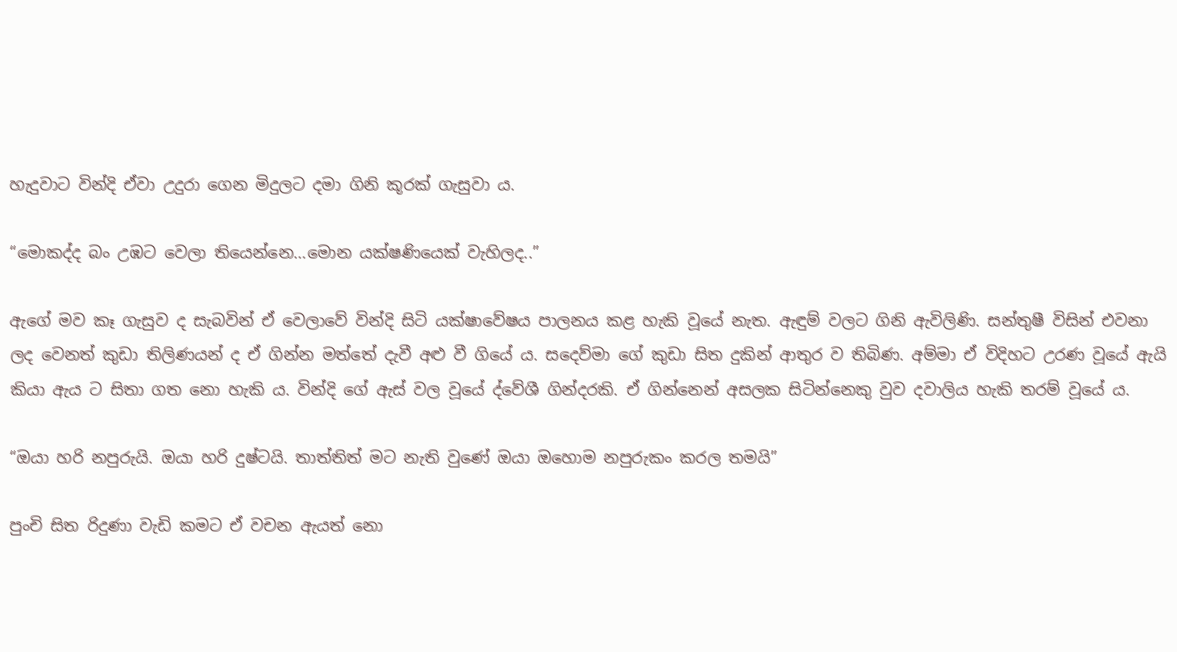හැදුවාට වින්දි ඒවා උදුරා ගෙන මිදුලට දමා ගිනි කූරක් ගැසුවා ය.

“මොකද්ද බං උඹට වෙලා තියෙන්නෙ…මොන යක්ෂණියෙක් වැහිලද..”

ඇගේ මව කෑ ගැසුව ද සැබවින් ඒ වෙලාවේ වින්දි සිටි යක්ෂාවේෂය පාලනය කළ හැකි වූයේ නැත. ඇඳුම් වලට ගිනි ඇවිලිණි. සන්තුෂී විසින් එවනා ලද වෙනත් කුඩා තිලිණයන් ද ඒ ගින්න මත්තේ දැවී අළු වී ගියේ ය. සදෙව්මා ගේ කුඩා සිත දුකින් ආතුර ව තිබිණ. අම්මා ඒ විදිහට උරණ වූයේ ඇයි කියා ඇය ට සිතා ගත නො හැකි ය. වින්දි ගේ ඇස් වල වූයේ ද්වේශී ගින්දරකි. ඒ ගින්නෙන් අසලක සිටින්නෙකු වුව දවාලිය හැකි තරම් වූයේ ය.

“ඔයා හරි නපුරුයි. ඔයා හරි දුෂ්ටයි. තාත්තිත් මට නැති වුණේ ඔයා ඔහොම නපුරුකං කරල තමයි”

පුංචි සිත රිදුණා වැඩි කමට ඒ වචන ඇයත් නො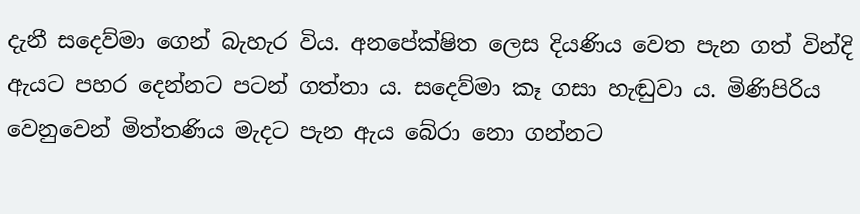දැනී සදෙව්මා ගෙන් බැහැර විය. අනපේක්ෂිත ලෙස දියණිය වෙත පැන ගත් වින්දි ඇයට පහර දෙන්නට පටන් ගත්තා ය. සදෙව්මා කෑ ගසා හැඬුවා ය. මිණිපිරිය වෙනුවෙන් මිත්තණිය මැදට පැන ඇය බේරා නො ගන්නට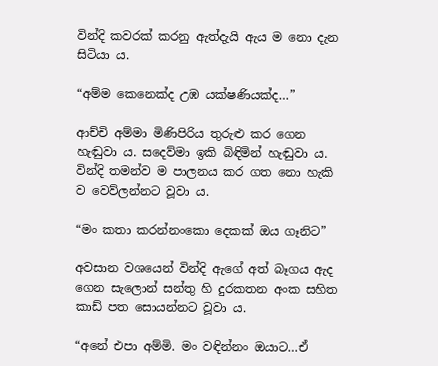වින්දි කවරක් කරනු ඇත්දැයි ඇය ම නො දැන සිටියා ය.

“අම්ම කෙනෙක්ද උඹ යක්ෂණියක්ද…”

ආච්චි අම්මා මිණිපිරිය තුරුළු කර ගෙන හැඬුවා ය. සදෙව්මා ඉකි බිඳිමින් හැඬුවා ය. වින්දි තමන්ව ම පාලනය කර ගත නො හැකි ව වෙව්ලන්නට වූවා ය.

“මං කතා කරන්නංකො දෙකක් ඔය ගෑනිට”

අවසාන වශයෙන් වින්දි ඇගේ අත් බෑගය ඇද ගෙන සැලොන් සන්තු හි දුරකතන අංක සහිත කාඩ් පත සොයන්නට වූවා ය.

“අනේ එපා අම්මි. මං වඳින්නං ඔයාට…ඒ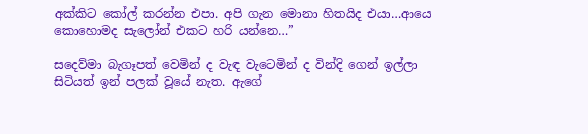අක්කිට කෝල් කරන්න එපා. අපි ගැන මොනා හිතයිද එයා…ආයෙ කොහොමද සැලෝන් එකට හරි යන්නෙ…”

සදෙව්මා බැගෑපත් වෙමින් ද වැඳ වැටෙමින් ද වින්දි ගෙන් ඉල්ලා සිටියත් ඉන් පලක් වූයේ නැත. ඇගේ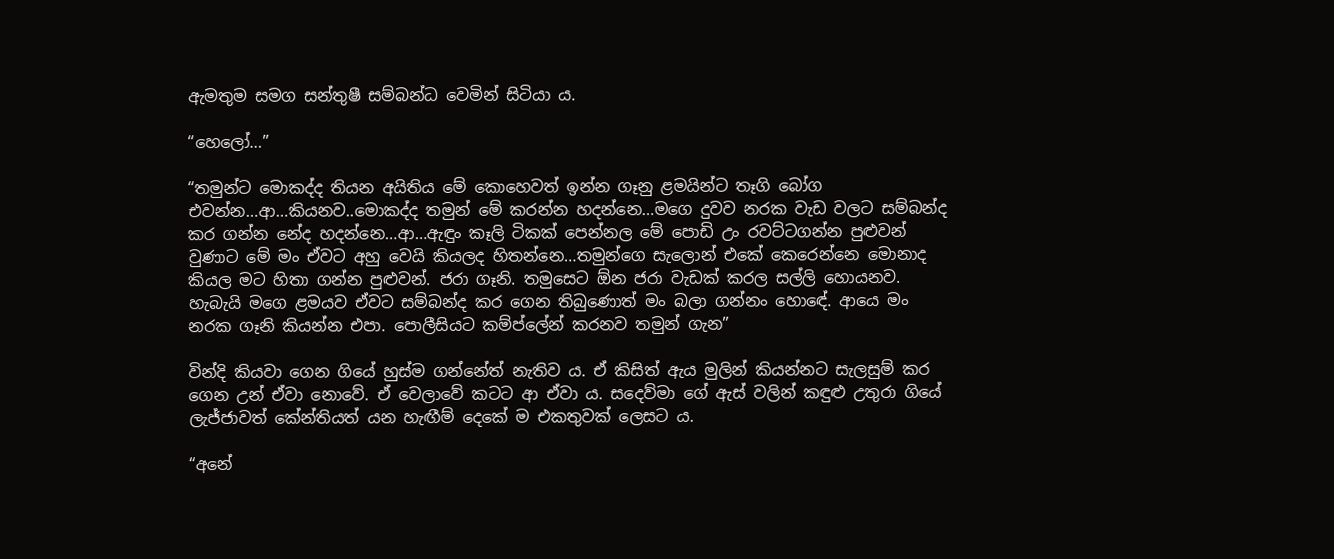ඇමතුම සමග සන්තුෂී සම්බන්ධ වෙමින් සිටියා ය.

“හෙලෝ…”

“තමුන්ට මොකද්ද තියන අයිතිය මේ කොහෙවත් ඉන්න ගෑනු ළමයින්ට තෑගි බෝග එවන්න…ආ…කියනව..මොකද්ද තමුන් මේ කරන්න හදන්නෙ…මගෙ දුවව නරක වැඩ වලට සම්බන්ද කර ගන්න නේද හදන්නෙ…ආ…ඇඳුං කෑලි ටිකක් පෙන්නල මේ පොඩි උං රවට්ටගන්න පුළුවන් වුණාට මේ මං ඒවට අහු වෙයි කියලද හිතන්නෙ…තමුන්ගෙ සැලොන් එකේ කෙරෙන්නෙ මොනාද කියල මට හිතා ගන්න පුළුවන්. ජරා ගෑනි. තමුසෙට ඕන ජරා වැඩක් කරල සල්ලි හොයනව. හැබැයි මගෙ ළමයව ඒවට සම්බන්ද කර ගෙන තිබුණොත් මං බලා ගන්නං හොඳේ. ආයෙ මං නරක ගෑනි කියන්න එපා. පොලීසියට කම්ප්ලේන් කරනව තමුන් ගැන”

වින්දි කියවා ගෙන ගියේ හුස්ම ගන්නේත් නැතිව ය. ඒ කිසිත් ඇය මුලින් කියන්නට සැලසුම් කර ගෙන උන් ඒවා නොවේ. ඒ වෙලාවේ කටට ආ ඒවා ය. සදෙව්මා ගේ ඇස් වලින් කඳුළු උතුරා ගියේ ලැජ්ජාවත් කේන්තියත් යන හැඟීම් දෙකේ ම එකතුවක් ලෙසට ය.

“අනේ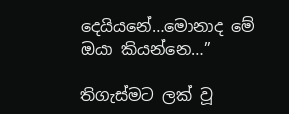දෙයියනේ…මොනාද මේ ඔයා කියන්නෙ…”

තිගැස්මට ලක් වූ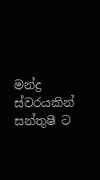මන්ද්‍ර ස්වරයකින් සන්තුෂී ට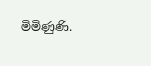මිමිණුණි.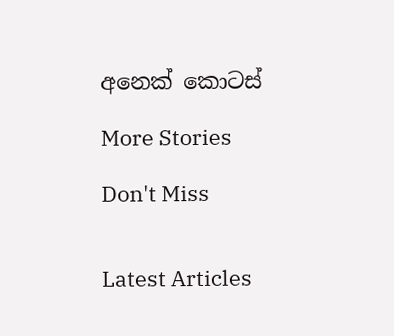අනෙක් කොටස්

More Stories

Don't Miss


Latest Articles